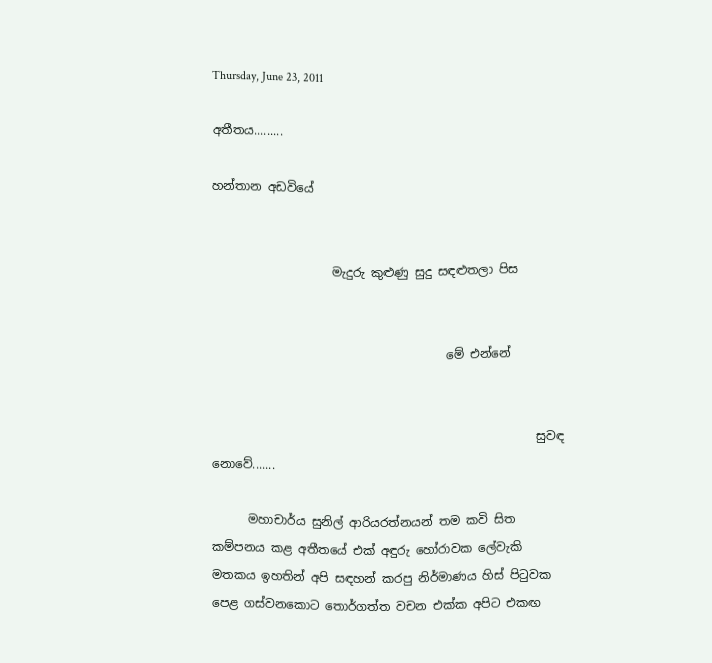Thursday, June 23, 2011

අතීතය.........

හන්තාන අඩවියේ


                    මැදුරු කුළුණු සුදු සඳළුතලා පිස


                                       මේ එන්නේ


                                                      සුවඳ නොවේ.......

      මහාචාර්ය සුනිල් ආරියරත්නයන් තම කවි සිත කම්පනය කළ අතීතයේ එක් අඳුරු හෝරාවක ලේවැකි මතකය ඉහතින් අපි සඳහන් කරපු නිර්මාණය හිස් පිටුවක පෙළ ගස්වනකොට තොර්ගත්ත වචන එක්ක අපිට එකඟ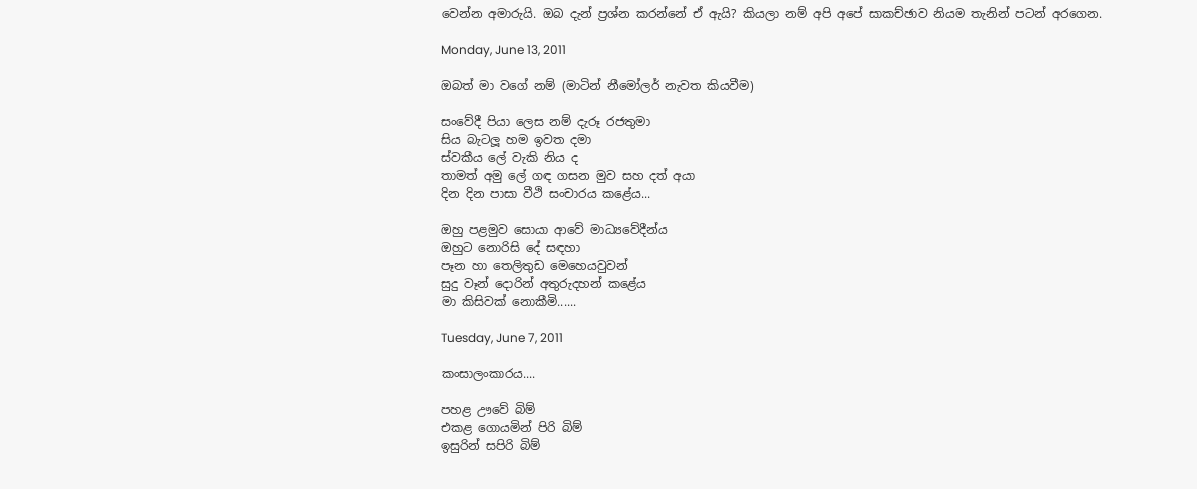වෙන්න අමාරුයි. ඔබ දැන් ප්‍රශ්න කරන්නේ ඒ ඇයි? කියලා නම් අපි අපේ සාකච්ඡාව නියම තැනින් පටන් අරගෙන.

Monday, June 13, 2011

ඔබත් මා වගේ නම් (මාටින් නීමෝලර් නැවත කියවීම)

සංවේදී පියා ලෙස නම් දැරූ රජතුමා
සිය බැටලූ හම ඉවත දමා
ස්වකීය ලේ වැකි නිය ද
තාමත් අමු ලේ ගඳ ගසන මුව සහ දත් අයා
දින දින පාසා වීථි සංචාරය කළේය...

ඔහු පළමුව සොයා ආවේ මාධ්‍යවේදීන්ය
ඔහුට නොරිසි දේ සඳහා
පෑන හා තෙලිතුඩ මෙහෙයවුවන්
සුදු වෑන් දොරින් අතුරුදහන් කළේය
මා කිසිවක් නොකීමි......

Tuesday, June 7, 2011

කංසාලංකාරය....

පහළ ඌවේ බිම්
එකළ ගොයමින් පිරි බිම්
ඉසුරින් සපිරි බිම්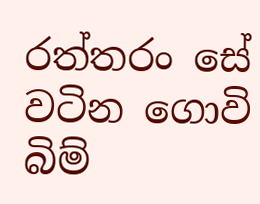රත්තරං සේ වටින ගොවි බිම්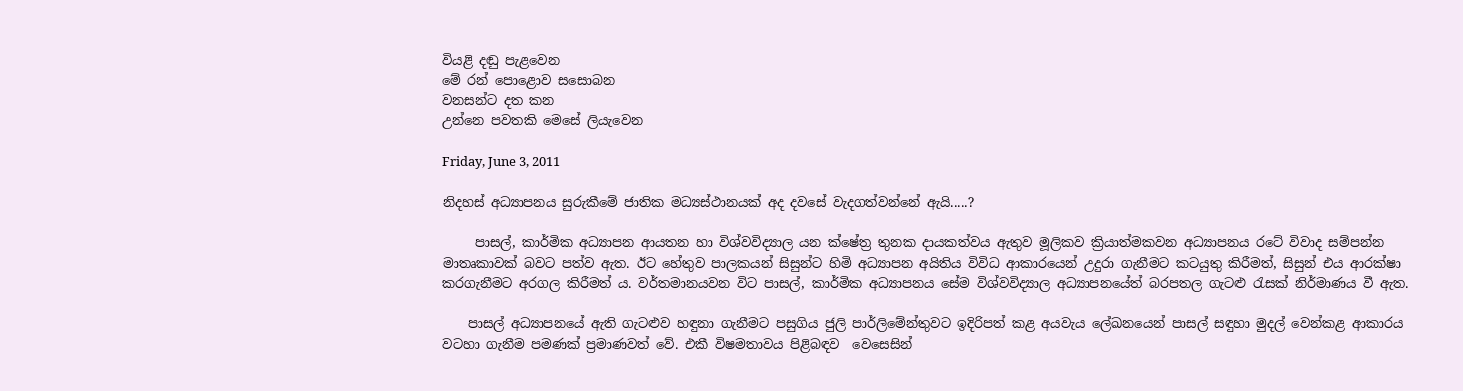වියළි දඬු පැළවෙන
මේ රන් පොළොව සසොබන
වනසන්ට දත කන
උන්නෙ පවතකි මෙසේ ලියැවෙන

Friday, June 3, 2011

නිදහස් අධ්‍යාපනය සුරුකීමේ ජාතික මධ්‍යස්ථානයක් අද දවසේ වැදගත්වන්නේ ඇයි.....?

     පාසල්, කාර්මික අධ්‍යාපන ආයතන හා විශ්වවිද්‍යාල යන ක්ෂේත්‍ර තුනක දායකත්වය ඇතුව මූලිකව ක්‍රියාත්මකවන අධ්‍යාපනය රටේ විවාද සම්පන්න මාතෘකාවක් බවට පත්ව ඇත. ඊට හේතුව පාලකයන් සිසුන්ට හිමි අධ්‍යාපන අයිතිය විවිධ ආකාරයෙන් උදුරා ගැනීමට කටයුතු කිරීමත්, සිසුන් එය ආරක්ෂා කරගැනීමට අරගල කිරීමත් ය. වර්තමානයවන විට පාසල්, කාර්මික අධ්‍යාපනය සේම විශ්වවිද්‍යාල අධ්‍යාපනයේත් බරපතල ගැටළු රැසක් නිර්මාණය වී ඇත.

    පාසල් අධ්‍යාපනයේ ඇති ගැටළුව හඳුනා ගැනීමට පසුගිය ජුලි පාර්ලිමේන්තුවට ඉදිරිපත් කළ අයවැය ලේඛනයෙන් පාසල් සඳුහා මුදල් වෙන්කළ ආකාරය වටහා ගැනීම පමණක් ප්‍රමාණවත් වේ. එකී විෂමතාවය පිළිබඳව  වෙසෙසින්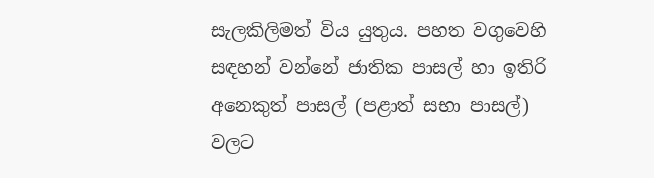සැලකිලිමත් විය යුතුය. පහත වගුවෙහි සඳහන් වන්නේ ජාතික පාසල් හා ඉතිරි අනෙකුත් පාසල් (පළාත් සභා පාසල්) වලට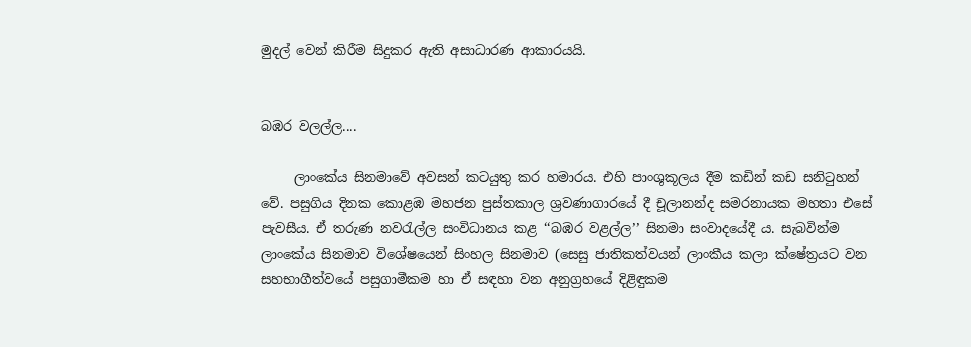මුදල් වෙන් කිරීම සිදුකර ඇති අසාධාරණ ආකාරයයි.


බඹර වලල්ල....

     ලාංකේය සිනමාවේ අවසන් කටයුතු කර හමාරය. එහි පාංශුකූලය දීම කඩින් කඩ සනිටුහන් වේ. පසුගිය දිනක කොළඹ මහජන පුස්තකාල ශ්‍රවණාගාරයේ දී චූලානන්ද සමරනායක මහතා එසේ පැවසීය. ඒ තරුණ නවරැල්ල සංවිධානය කළ ‘‘බඹර වළල්ල’’ සිනමා සංවාදයේදී ය. සැබවින්ම ලාංකේය සිනමාව විශේෂයෙන් සිංහල සිනමාව (සෙසු ජාතිකත්වයන් ලාංකීය කලා ක්ෂේත්‍රයට වන සහභාගීත්වයේ පසුගාමීකම හා ඒ සඳහා වන අනුග්‍රහයේ දිළිඳුකම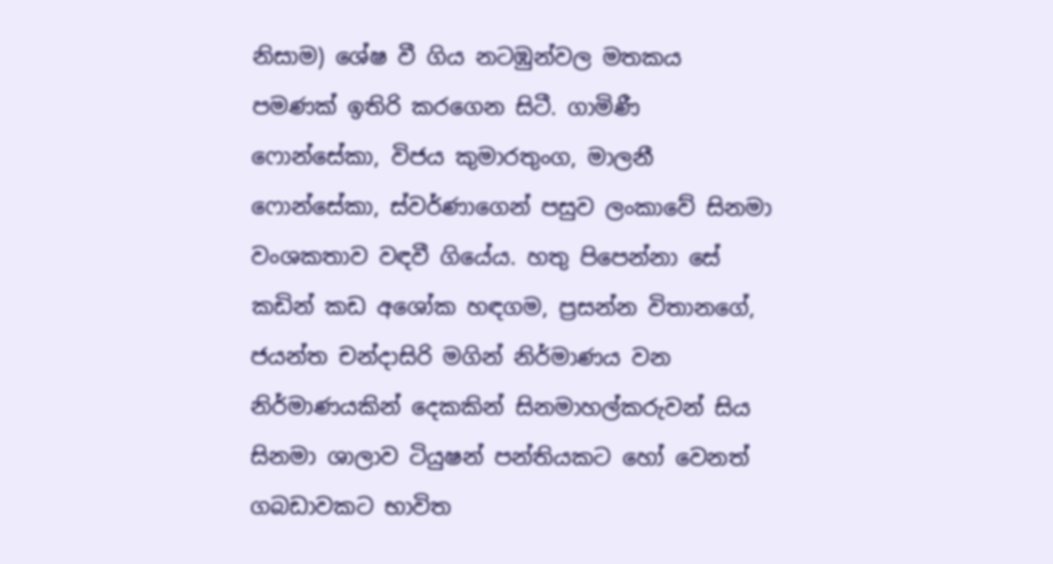නිසාම) ශේෂ වී ගිය නටඹුන්වල මතකය පමණක් ඉතිරි කරගෙන සිටී. ගාමිණී ෆොන්සේකා, විජය කුමාරතුංග, මාලනී ෆොන්සේකා, ස්වර්ණාගෙන් පසුව ලංකාවේ සිනමා වංශකතාව වඳවී ගියේය. හතු පිපෙන්නා සේ කඩින් කඩ අශෝක හඳගම, ප්‍රසන්න විතානගේ, ජයන්ත චන්දාසිරි මගින් නිර්මාණය වන නිර්මාණයකින් දෙකකින් සිනමාහල්කරුවන් සිය සිනමා ශාලාව ටියුෂන් පන්තියකට හෝ වෙනත් ගබඩාවකට භාවිත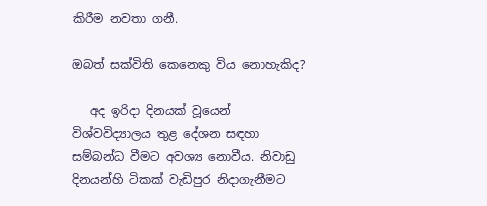කිරීම නවතා ගනී.

ඔබත් සක්විති කෙනෙකු විය නොහැකිද?

   අද ඉරිදා දිනයක් වූයෙන් විශ්වවිද්‍යාලය තුළ දේශන සඳහා සම්බන්ධ වීමට අවශ්‍ය නොවීය. නිවාඩු දිනයන්හි ටිකක් වැඩිපුර නිදාගැනීමට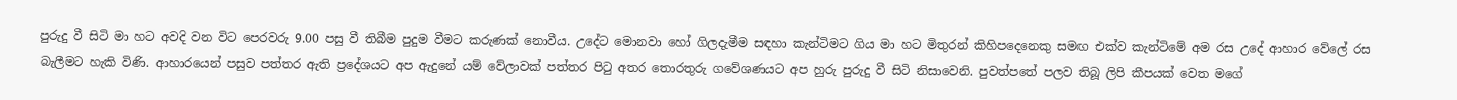පුරුදු වී සිටි මා හට අවදි වන විට පෙරවරු 9.00 පසු වී තිබීම පුදුම වීමට කරුණක් නොවීය. උදේට මොනවා හෝ ගිලදැමීම සඳහා කැන්ටිමට ගිය මා හට මිතුරන් කිහිපදෙනෙකු සමඟ එක්ව කැන්ටිමේ අම රස උදේ ආහාර වේලේ රස බැලීමට හැකි විණි. ආහාරයෙන් පසුව පත්තර ඇති ප්‍රදේශයට අප ඇදුනේ යම් වේලාවක් පත්තර පිටු අතර තොරතුරු ගවේශණයට අප හුරු පුරුදු වී සිටි නිසාවෙනි. පුවත්පතේ පලව තිබූ ලිපි කීපයක් වෙත මගේ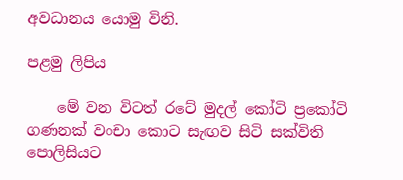අවධානය යොමු විනි.

පළමු ලිපිය

    මේ වන විටත් රටේ මුදල් කෝටි ප්‍රකෝටි ගණනක් වංචා කොට සැඟව සිටි සක්විති පොලිසියට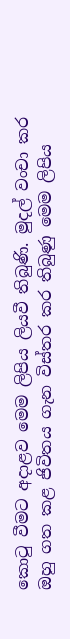කොටු වීමට අදාළව මෙම ලිපිය ලියවී තිබුණි. මුදල් වංචා කර ඔහු ගත කළ ජිවිතය ගැන විස්තර කර තිබුණු මෙම ලිපිය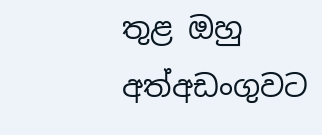තුළ ඔහු අත්අඩංගුවට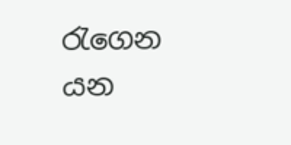රැගෙන යන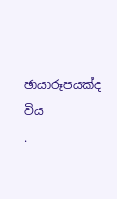ඡායාරූපයක්ද විය
.